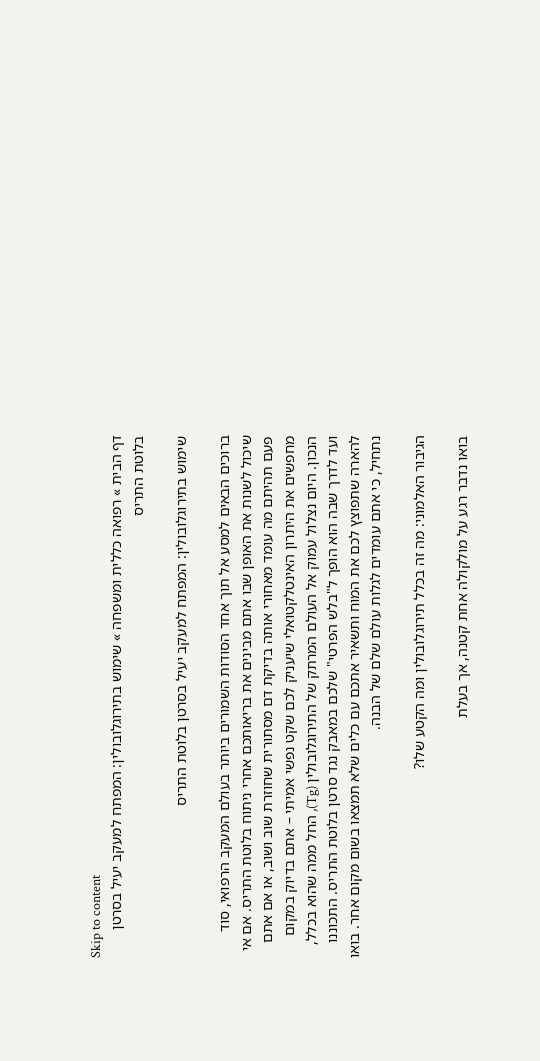Skip to content
דף הבית » רפואה כללית ומשפחה » שימוש בתירוגלובולין: המפתח למעקב יעיל בסרטן בלוטת התריס

שימוש בתירוגלובולין: המפתח למעקב יעיל בסרטן בלוטת התריס

ברוכים הבאים למסע אל תוך אחד הסודות השמורים ביותר בעולם המעקב הרפואי, סוד שיכול לשנות את האופן שבו אתם מבינים את בריאותכם אחרי ניתוח בלוטת התריס. אם אי פעם תהיתם מה עומד מאחורי אותה בדיקת דם מסתורית שחוזרת שוב ושוב, או אם אתם מחפשים את היתרון האינטלקטואלי שיעניק לכם שקט נפשי אמיתי – אתם בדיוק במקום הנכון. היום נצלול עמוק אל העולם המרתק של התירוגלובולין (Tg), החל ממה שהוא בכלל, ועד לדרך שבה הוא הופך ל"בלש הפרטי" שלכם במאבק נגד סרטן בלוטת התריס. התכוננו להארה שתפוצץ לכם את המוח ותשאיר אתכם עם כלים שלא תמצאו בשום מקום אחר. בואו נתחיל, כי אתם עומדים לגלות עולם שלם של הבנה.

הגיבור האלמוני: מה זה בכלל תירוגלובולין ומה הקטע שלו?

בואו נדבר רגע על מולקולה אחת קטנה, אך בעלת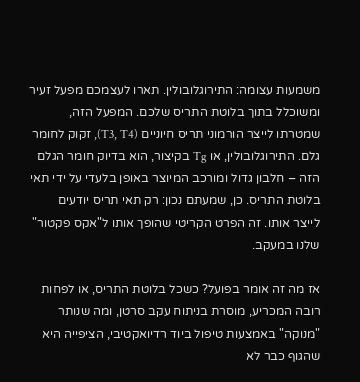משמעות עצומה: התירוגלובולין. תארו לעצמכם מפעל זעיר ומשוכלל בתוך בלוטת התריס שלכם. המפעל הזה, שמטרתו לייצר הורמוני תריס חיוניים (T3, T4), זקוק לחומר גלם. התירוגלובולין, או Tg בקיצור, הוא בדיוק חומר הגלם הזה – חלבון גדול ומורכב המיוצר באופן בלעדי על ידי תאי בלוטת התריס. כן, שמעתם נכון: רק תאי תריס יודעים לייצר אותו. זה הפרט הקריטי שהופך אותו ל"אקס פקטור" שלנו במעקב.

אז מה זה אומר בפועל? כשכל בלוטת התריס, או לפחות רובה המכריע, מוסרת בניתוח עקב סרטן, ומה שנותר "מנוקה" באמצעות טיפול ביוד רדיואקטיבי, הציפייה היא שהגוף כבר לא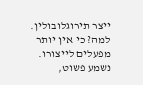ייצר תירוגלובולין. למה? כי אין יותר מפעלים לייצורו. נשמע פשוט,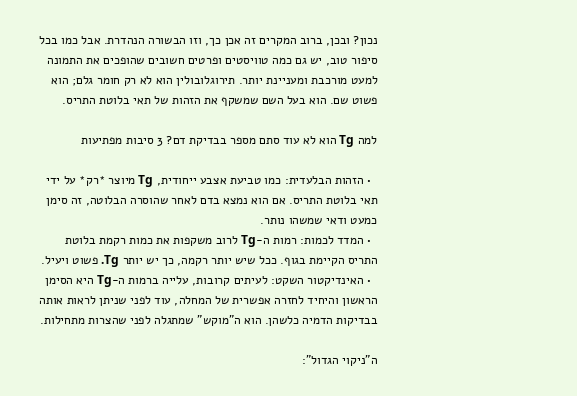נכון? ובכן, ברוב המקרים זה אכן כך, וזו הבשורה הנהדרת. אבל כמו בכל סיפור טוב, יש גם כמה טוויסטים ופרטים חשובים שהופכים את התמונה למעט מורכבת ומעניינת יותר. תירוגלובולין הוא לא רק חומר גלם; הוא פשוט שם. הוא בעל השם שמשקף את הזהות של תאי בלוטת התריס.

למה Tg הוא לא עוד סתם מספר בבדיקת דם? 3 סיבות מפתיעות

  • הזהות הבלעדית: כמו טביעת אצבע ייחודית, Tg מיוצר *רק* על ידי תאי בלוטת התריס. אם הוא נמצא בדם לאחר שהוסרה הבלוטה, זה סימן כמעט ודאי שמשהו נותר.
  • המדד לכמות: רמות ה-Tg לרוב משקפות את כמות רקמת בלוטת התריס הקיימת בגוף. ככל שיש יותר רקמה, כך יש יותר Tg. פשוט ויעיל.
  • האינדיקטור השקט: לעיתים קרובות, עלייה ברמות ה-Tg היא הסימן הראשון והיחיד לחזרה אפשרית של המחלה, עוד לפני שניתן לראות אותה בבדיקות הדמיה כלשהן. הוא ה"מוקש" שמתגלה לפני שהצרות מתחילות.

ה"ניקוי הגדול":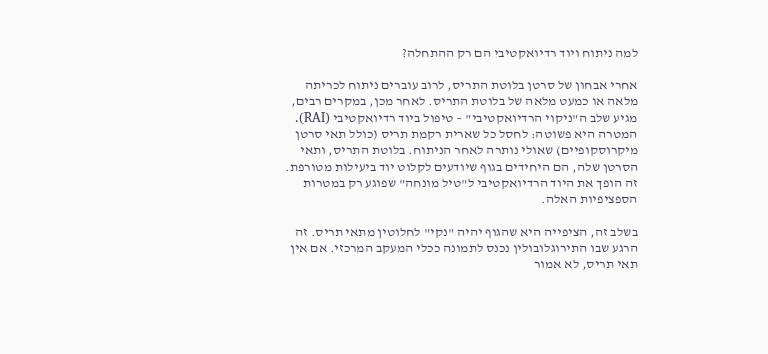למה ניתוח ויוד רדיואקטיבי הם רק ההתחלה?

אחרי אבחון של סרטן בלוטת התריס, לרוב עוברים ניתוח לכריתה מלאה או כמעט מלאה של בלוטת התריס. לאחר מכן, במקרים רבים, מגיע שלב ה"ניקוי הרדיואקטיבי" – טיפול ביוד רדיואקטיבי (RAI). המטרה היא פשוטה: לחסל כל שארית רקמת תריס (כולל תאי סרטן מיקרוסקופיים) שאולי נותרה לאחר הניתוח. בלוטת התריס, ותאי הסרטן שלה, הם היחידים בגוף שיודעים לקלוט יוד ביעילות מטורפת. זה הופך את היוד הרדיואקטיבי ל"טיל מונחה" שפוגע רק במטרות הספציפיות האלה.

בשלב זה, הציפייה היא שהגוף יהיה "נקי" לחלוטין מתאי תריס. זה הרגע שבו התירוגלובולין נכנס לתמונה ככלי המעקב המרכזי. אם אין תאי תריס, לא אמור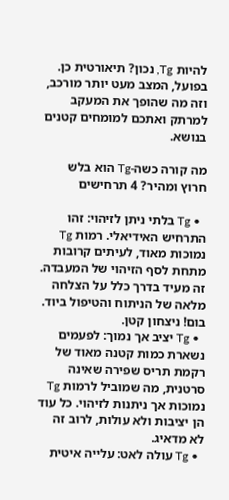להיות Tg, נכון? תיאורטית כן. בפועל, המצב מעט יותר מורכב, וזה מה שהופך את המעקב למרתק ואתכם למומחים קטנים בנושא.

מה קורה כשה-Tg הוא בלש חרוץ ומהיר? 4 תרחישים

  • Tg בלתי ניתן לזיהוי: זהו התרחיש האידיאלי. רמות Tg נמוכות מאוד, לעיתים קרובות מתחת לסף הזיהוי של המעבדה. זה מעיד בדרך כלל על הצלחה מלאה של הניתוח והטיפול ביוד. בום! ניצחון קטן.
  • Tg יציב אך נמוך: לפעמים נשארת כמות קטנה מאוד של רקמת תריס שפירה שאינה סרטנית, מה שמוביל לרמות Tg נמוכות אך ניתנות לזיהוי. כל עוד הן יציבות ולא עולות, לרוב זה לא מדאיג.
  • Tg עולה לאט: עלייה איטית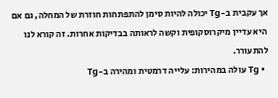אך עקבית ב-Tg יכולה להיות סימן להתפתחות חוזרת של המחלה, גם אם היא עדיין מיקרוסקופית וקשה לראותה בבדיקות אחרות. זה קורא לנו להתעורר.
  • Tg עולה במהירות: עלייה דרמטית ומהירה ב-Tg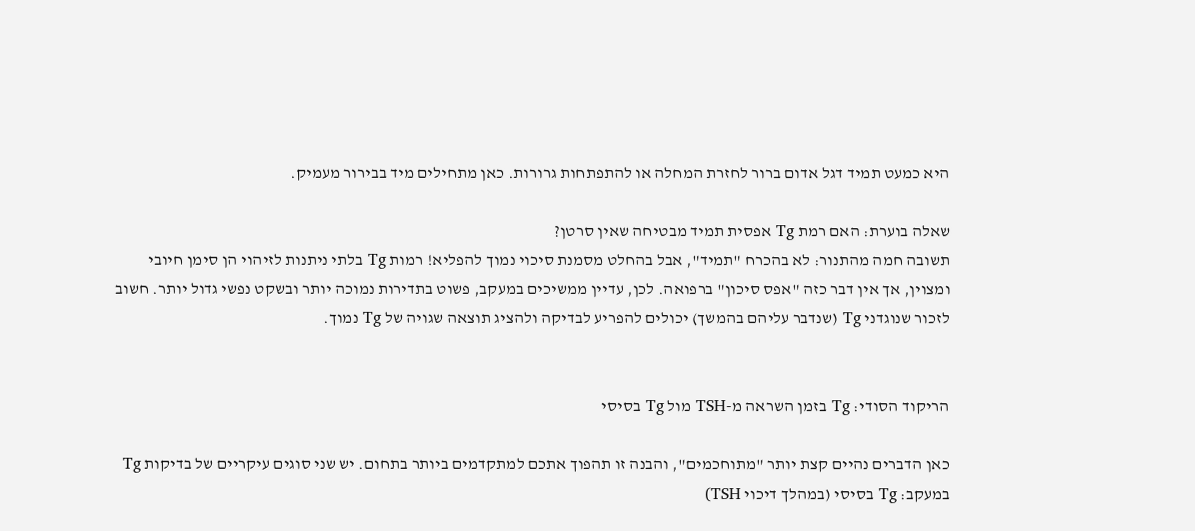היא כמעט תמיד דגל אדום ברור לחזרת המחלה או להתפתחות גרורות. כאן מתחילים מיד בבירור מעמיק.

שאלה בוערת: האם רמת Tg אפסית תמיד מבטיחה שאין סרטן?
תשובה חמה מהתנור: לא בהכרח "תמיד", אבל בהחלט מסמנת סיכוי נמוך להפליא! רמות Tg בלתי ניתנות לזיהוי הן סימן חיובי ומצוין, אך אין דבר כזה "אפס סיכון" ברפואה. לכן, עדיין ממשיכים במעקב, פשוט בתדירות נמוכה יותר ובשקט נפשי גדול יותר. חשוב לזכור שנוגדני Tg (שנדבר עליהם בהמשך) יכולים להפריע לבדיקה ולהציג תוצאה שגויה של Tg נמוך.


הריקוד הסודי: Tg בזמן השראה מ-TSH מול Tg בסיסי

כאן הדברים נהיים קצת יותר "מתוחכמים", והבנה זו תהפוך אתכם למתקדמים ביותר בתחום. יש שני סוגים עיקריים של בדיקות Tg במעקב: Tg בסיסי (במהלך דיכוי TSH)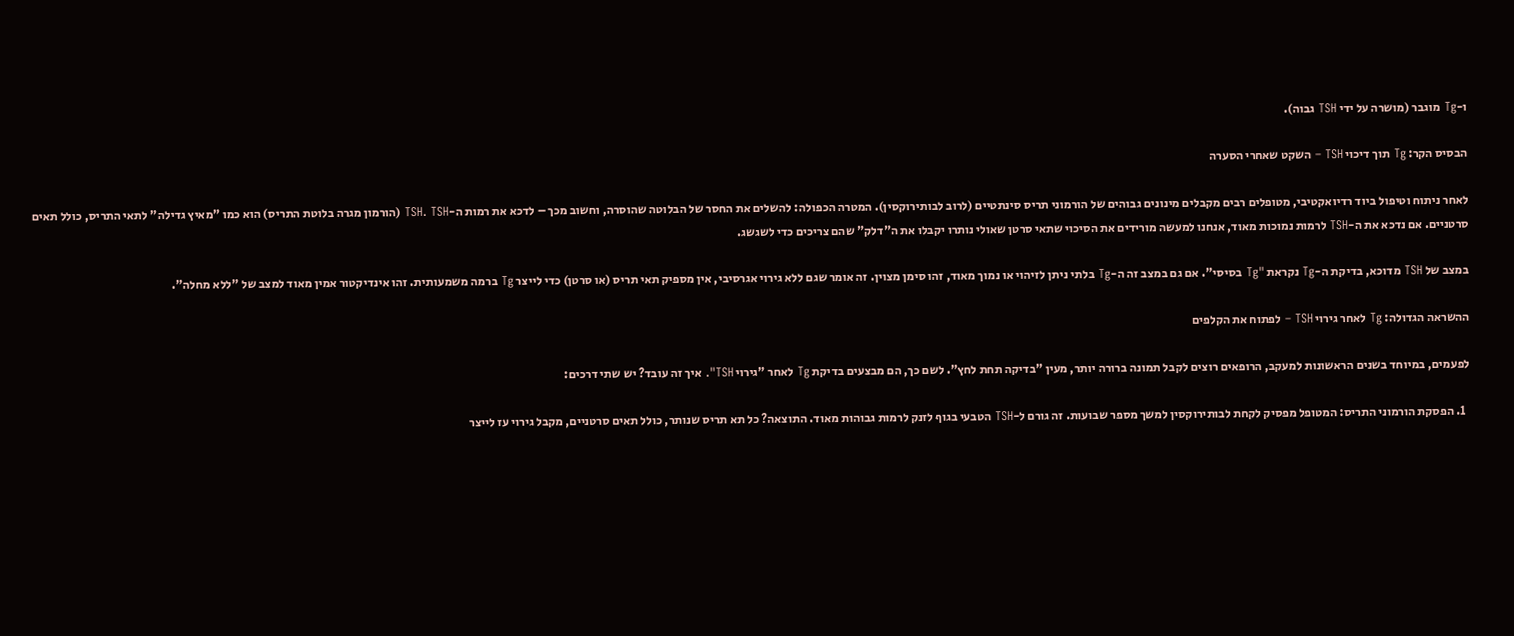ו-Tg מוגבר (מושרה על ידי TSH גבוה).

הבסיס הקר: Tg תוך דיכוי TSH – השקט שאחרי הסערה

לאחר ניתוח וטיפול ביוד רדיואקטיבי, מטופלים רבים מקבלים מינונים גבוהים של הורמוני תריס סינתטיים (לרוב לבותירוקסין). המטרה הכפולה: להשלים את החסר של הבלוטה שהוסרה, וחשוב מכך – לדכא את רמות ה-TSH. TSH (הורמון מגרה בלוטת התריס) הוא כמו "מאיץ גדילה" לתאי התריס, כולל תאים סרטניים. אם נדכא את ה-TSH לרמות נמוכות מאוד, אנחנו למעשה מורידים את הסיכוי שתאי סרטן שאולי נותרו יקבלו את ה"דלק" שהם צריכים כדי לשגשג.

במצב של TSH מדוכא, בדיקת ה-Tg נקראת "Tg בסיסי". אם גם במצב זה ה-Tg בלתי ניתן לזיהוי או נמוך מאוד, זהו סימן מצוין. זה אומר שגם ללא גירוי אגרסיבי, אין מספיק תאי תריס (או סרטן) כדי לייצר Tg ברמה משמעותית. זהו אינדיקטור אמין מאוד למצב של "ללא מחלה".

ההשראה הגדולה: Tg לאחר גירוי TSH – לפתוח את הקלפים

לפעמים, במיוחד בשנים הראשונות למעקב, הרופאים רוצים לקבל תמונה ברורה יותר, מעין "בדיקה תחת לחץ". לשם כך, הם מבצעים בדיקת Tg לאחר "גירוי TSH". איך זה עובד? יש שתי דרכים:

  1. הפסקת הורמוני התריס: המטופל מפסיק לקחת לבותירוקסין למשך מספר שבועות. זה גורם ל-TSH הטבעי בגוף לזנק לרמות גבוהות מאוד. התוצאה? כל תא תריס שנותר, כולל תאים סרטניים, מקבל גירוי עז לייצר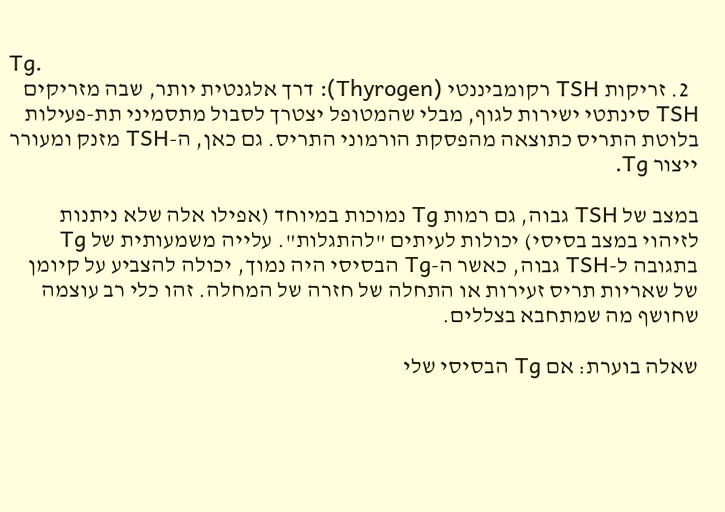Tg.
  2. זריקות TSH רקומביננטי (Thyrogen): דרך אלגנטית יותר, שבה מזריקים TSH סינתטי ישירות לגוף, מבלי שהמטופל יצטרך לסבול מתסמיני תת-פעילות בלוטת התריס כתוצאה מהפסקת הורמוני התריס. גם כאן, ה-TSH מזנק ומעורר ייצור Tg.

במצב של TSH גבוה, גם רמות Tg נמוכות במיוחד (אפילו אלה שלא ניתנות לזיהוי במצב בסיסי) יכולות לעיתים "להתגלות". עלייה משמעותית של Tg בתגובה ל-TSH גבוה, כאשר ה-Tg הבסיסי היה נמוך, יכולה להצביע על קיומן של שאריות תריס זעירות או התחלה של חזרה של המחלה. זהו כלי רב עוצמה שחושף מה שמתחבא בצללים.

שאלה בוערת: אם Tg הבסיסי שלי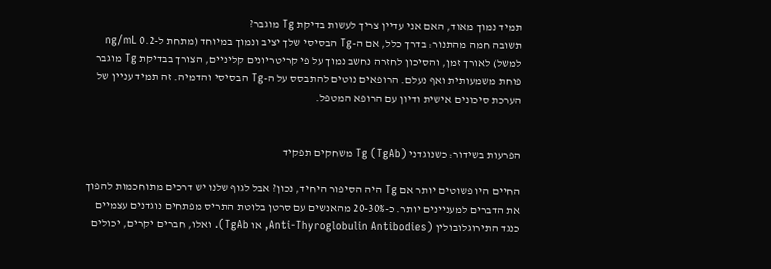תמיד נמוך מאוד, האם אני עדיין צריך לעשות בדיקת Tg מוגבר?
תשובה חמה מהתנור: בדרך כלל, אם ה-Tg הבסיסי שלך יציב ונמוך במיוחד (מתחת ל-0.2 ng/mL למשל) לאורך זמן, והסיכון לחזרה נחשב נמוך על פי קריטריונים קליניים, הצורך בבדיקת Tg מוגבר פוחת משמעותית ואף נעלם. הרופאים נוטים להתבסס על ה-Tg הבסיסי והדמיה. זה תמיד עניין של הערכת סיכונים אישית ודיון עם הרופא המטפל.


הפרעות בשידור: כשנוגדני Tg (TgAb) משחקים תפקיד

החיים היו פשוטים יותר אם Tg היה הסיפור היחיד, נכון? אבל לגוף שלנו יש דרכים מתוחכמות להפוך את הדברים למעניינים יותר. כ-20-30% מהאנשים עם סרטן בלוטת התריס מפתחים נוגדנים עצמיים כנגד התירוגלובולין (Anti-Thyroglobulin Antibodies, או TgAb). ואלו, חברים יקרים, יכולים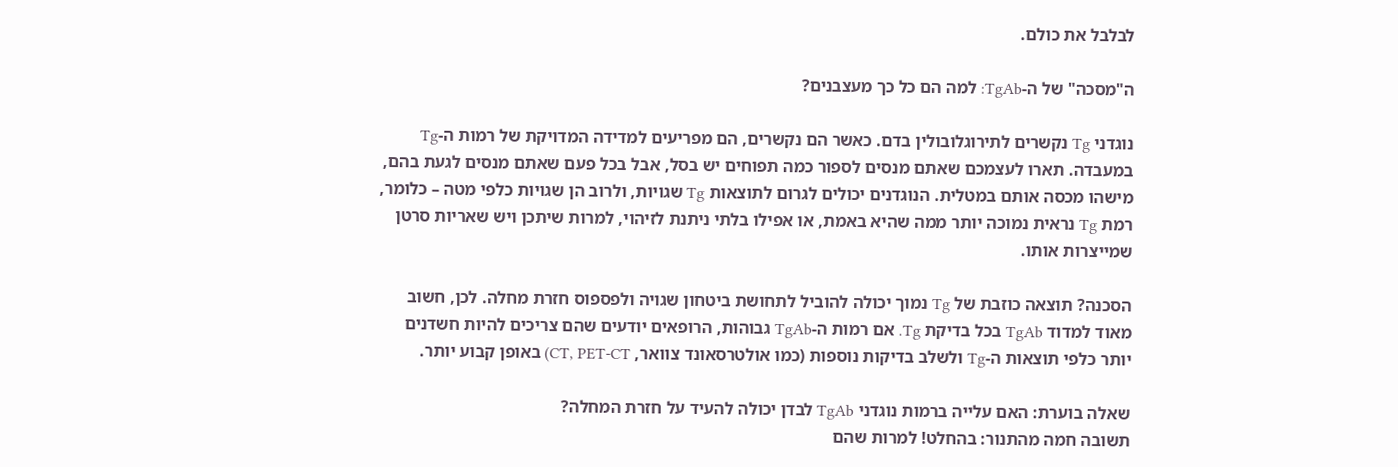לבלבל את כולם.

ה"מסכה" של ה-TgAb: למה הם כל כך מעצבנים?

נוגדני Tg נקשרים לתירוגלובולין בדם. כאשר הם נקשרים, הם מפריעים למדידה המדויקת של רמות ה-Tg במעבדה. תארו לעצמכם שאתם מנסים לספור כמה תפוחים יש בסל, אבל בכל פעם שאתם מנסים לגעת בהם, מישהו מכסה אותם במטלית. הנוגדנים יכולים לגרום לתוצאות Tg שגויות, ולרוב הן שגויות כלפי מטה – כלומר, רמת Tg נראית נמוכה יותר ממה שהיא באמת, או אפילו בלתי ניתנת לזיהוי, למרות שיתכן ויש שאריות סרטן שמייצרות אותו.

הסכנה? תוצאה כוזבת של Tg נמוך יכולה להוביל לתחושת ביטחון שגויה ולפספוס חזרת מחלה. לכן, חשוב מאוד למדוד TgAb בכל בדיקת Tg. אם רמות ה-TgAb גבוהות, הרופאים יודעים שהם צריכים להיות חשדנים יותר כלפי תוצאות ה-Tg ולשלב בדיקות נוספות (כמו אולטרסאונד צוואר, CT, PET-CT) באופן קבוע יותר.

שאלה בוערת: האם עלייה ברמות נוגדני TgAb לבדן יכולה להעיד על חזרת המחלה?
תשובה חמה מהתנור: בהחלט! למרות שהם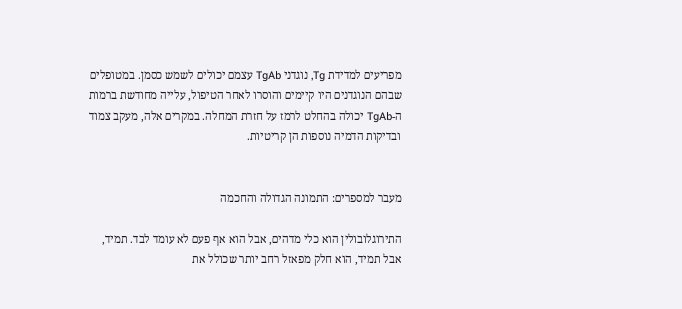מפריעים למדידת Tg, נוגדני TgAb עצמם יכולים לשמש כסמן. במטופלים שבהם הנוגדנים היו קיימים והוסרו לאחר הטיפול, עלייה מחודשת ברמות ה-TgAb יכולה בהחלט לרמז על חזרת המחלה. במקרים אלה, מעקב צמוד ובדיקות הדמיה נוספות הן קריטיות.


מעבר למספרים: התמונה הגדולה והחכמה

התירוגלובולין הוא כלי מדהים, אבל הוא אף פעם לא עומד לבד. תמיד, אבל תמיד, הוא חלק מפאזל רחב יותר שכולל את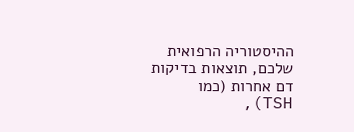ההיסטוריה הרפואית שלכם, תוצאות בדיקות דם אחרות (כמו TSH),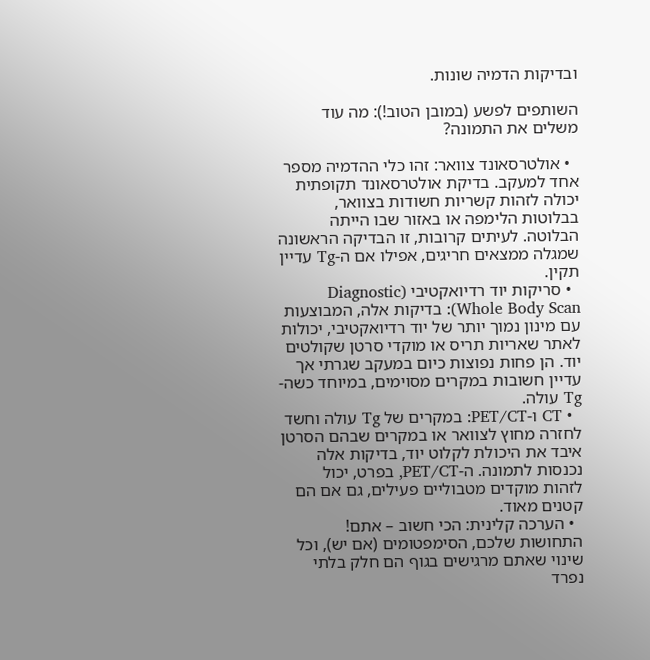ובדיקות הדמיה שונות.

השותפים לפשע (במובן הטוב!): מה עוד משלים את התמונה?

  • אולטרסאונד צוואר: זהו כלי ההדמיה מספר אחד למעקב. בדיקת אולטרסאונד תקופתית יכולה לזהות קשריות חשודות בצוואר, בבלוטות הלימפה או באזור שבו הייתה הבלוטה. לעיתים קרובות, זו הבדיקה הראשונה שמגלה ממצאים חריגים, אפילו אם ה-Tg עדיין תקין.
  • סריקות יוד רדיואקטיבי (Diagnostic Whole Body Scan): בדיקות אלה, המבוצעות עם מינון נמוך יותר של יוד רדיואקטיבי, יכולות לאתר שאריות תריס או מוקדי סרטן שקולטים יוד. הן פחות נפוצות כיום במעקב שגרתי אך עדיין חשובות במקרים מסוימים, במיוחד כשה-Tg עולה.
  • CT ו-PET/CT: במקרים של Tg עולה וחשד לחזרה מחוץ לצוואר או במקרים שבהם הסרטן איבד את היכולת לקלוט יוד, בדיקות אלה נכנסות לתמונה. ה-PET/CT, בפרט, יכול לזהות מוקדים מטבוליים פעילים, גם אם הם קטנים מאוד.
  • הערכה קלינית: הכי חשוב – אתם! התחושות שלכם, הסימפטומים (אם יש), וכל שינוי שאתם מרגישים בגוף הם חלק בלתי נפרד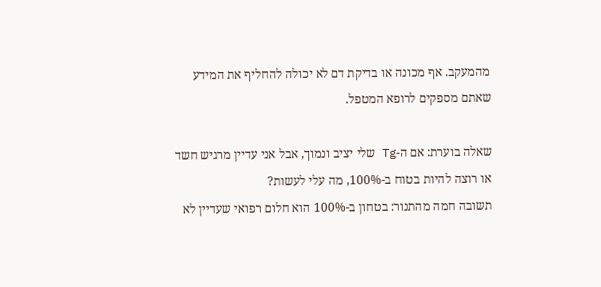מהמעקב. אף מכונה או בדיקת דם לא יכולה להחליף את המידע שאתם מספקים לרופא המטפל.

שאלה בוערת: אם ה-Tg שלי יציב ונמוך, אבל אני עדיין מרגיש חשד או רוצה להיות בטוח ב-100%, מה עלי לעשות?
תשובה חמה מהתנור: בטחון ב-100% הוא חלום רפואי שעדיין לא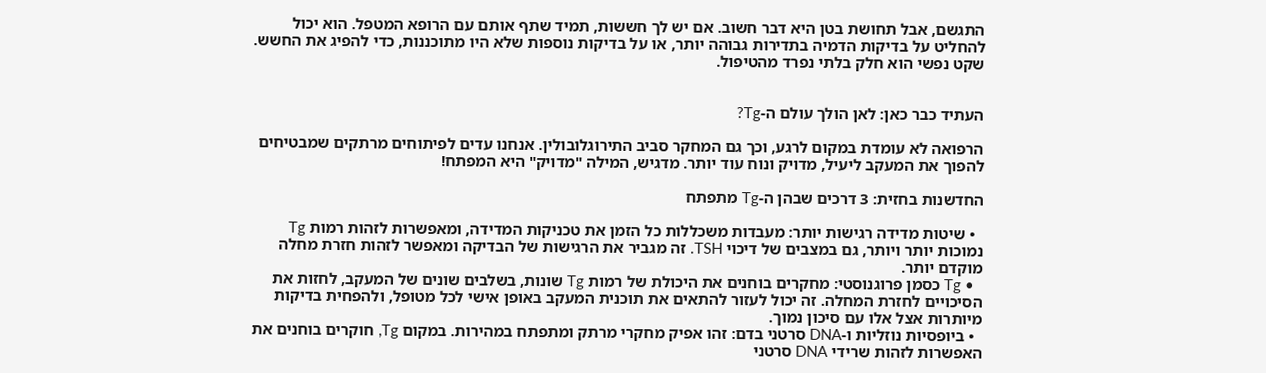התגשם, אבל תחושת בטן היא דבר חשוב. אם יש לך חששות, תמיד שתף אותם עם הרופא המטפל. הוא יכול להחליט על בדיקות הדמיה בתדירות גבוהה יותר, או על בדיקות נוספות שלא היו מתוכננות, כדי להפיג את החשש. שקט נפשי הוא חלק בלתי נפרד מהטיפול.


העתיד כבר כאן: לאן הולך עולם ה-Tg?

הרפואה לא עומדת במקום לרגע, וכך גם המחקר סביב התירוגלובולין. אנחנו עדים לפיתוחים מרתקים שמבטיחים להפוך את המעקב ליעיל, מדויק ונוח עוד יותר. מדגיש, המילה "מדויק" היא המפתח!

החדשנות בחזית: 3 דרכים שבהן ה-Tg מתפתח

  • שיטות מדידה רגישות יותר: מעבדות משכללות כל הזמן את טכניקות המדידה, ומאפשרות לזהות רמות Tg נמוכות יותר ויותר, גם במצבים של דיכוי TSH. זה מגביר את הרגישות של הבדיקה ומאפשר לזהות חזרת מחלה מוקדם יותר.
  • Tg כסמן פרוגנוסטי: מחקרים בוחנים את היכולת של רמות Tg שונות, בשלבים שונים של המעקב, לחזות את הסיכויים לחזרת המחלה. זה יכול לעזור להתאים את תוכנית המעקב באופן אישי לכל מטופל, ולהפחית בדיקות מיותרות אצל אלו עם סיכון נמוך.
  • ביופסיות נוזליות ו-DNA סרטני בדם: זהו אפיק מחקרי מרתק ומתפתח במהירות. במקום Tg, חוקרים בוחנים את האפשרות לזהות שרידי DNA סרטני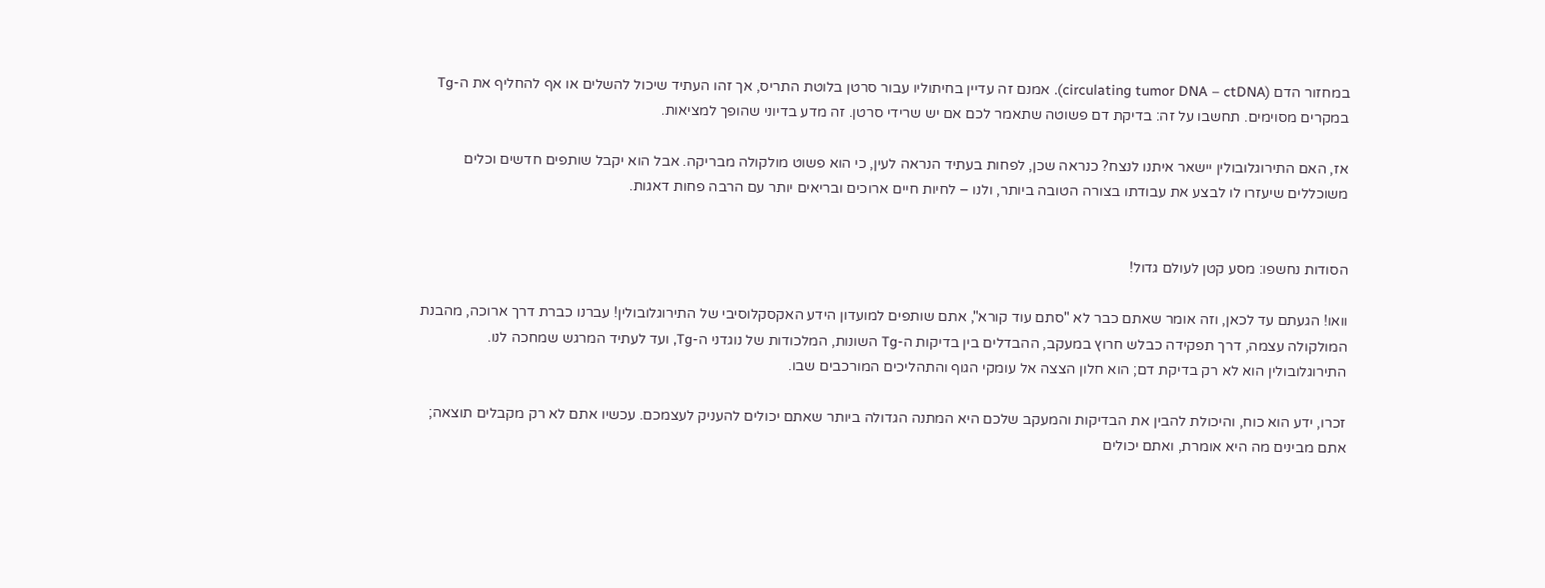במחזור הדם (circulating tumor DNA – ctDNA). אמנם זה עדיין בחיתוליו עבור סרטן בלוטת התריס, אך זהו העתיד שיכול להשלים או אף להחליף את ה-Tg במקרים מסוימים. תחשבו על זה: בדיקת דם פשוטה שתאמר לכם אם יש שרידי סרטן. זה מדע בדיוני שהופך למציאות.

אז, האם התירוגלובולין יישאר איתנו לנצח? כנראה שכן, לפחות בעתיד הנראה לעין, כי הוא פשוט מולקולה מבריקה. אבל הוא יקבל שותפים חדשים וכלים משוכללים שיעזרו לו לבצע את עבודתו בצורה הטובה ביותר, ולנו – לחיות חיים ארוכים ובריאים יותר עם הרבה פחות דאגות.


הסודות נחשפו: מסע קטן לעולם גדול!

וואו! הגעתם עד לכאן, וזה אומר שאתם כבר לא "סתם עוד קורא", אתם שותפים למועדון הידע האקסקלוסיבי של התירוגלובולין! עברנו כברת דרך ארוכה, מהבנת המולקולה עצמה, דרך תפקידה כבלש חרוץ במעקב, ההבדלים בין בדיקות ה-Tg השונות, המלכודות של נוגדני ה-Tg, ועד לעתיד המרגש שמחכה לנו. התירוגלובולין הוא לא רק בדיקת דם; הוא חלון הצצה אל עומקי הגוף והתהליכים המורכבים שבו.

זכרו, ידע הוא כוח, והיכולת להבין את הבדיקות והמעקב שלכם היא המתנה הגדולה ביותר שאתם יכולים להעניק לעצמכם. עכשיו אתם לא רק מקבלים תוצאה; אתם מבינים מה היא אומרת, ואתם יכולים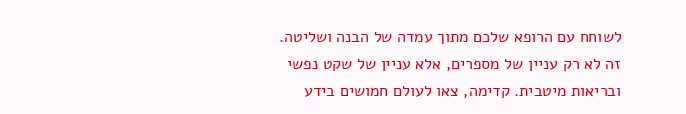לשוחח עם הרופא שלכם מתוך עמדה של הבנה ושליטה. זה לא רק עניין של מספרים, אלא עניין של שקט נפשי ובריאות מיטבית. קדימה, צאו לעולם חמושים בידע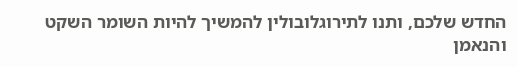החדש שלכם, ותנו לתירוגלובולין להמשיך להיות השומר השקט והנאמן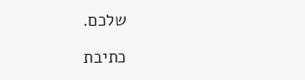שלכם.

כתיבת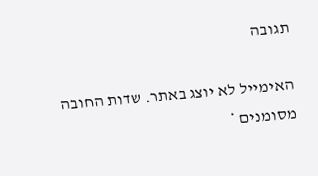תגובה

האימייל לא יוצג באתר. שדות החובה מסומנים *